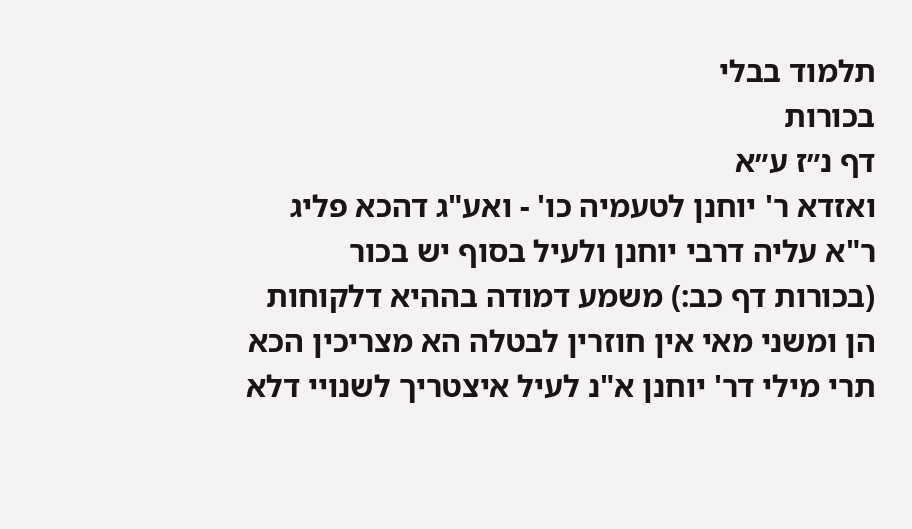תלמוד בבלי
בכורות
דף נ״ז ע״א
ואזדא ר' יוחנן לטעמיה כו' - ואע"ג דהכא פליג ר"א עליה דרבי יוחנן ולעיל בסוף יש בכור (בכורות דף כב:) משמע דמודה בההיא דלקוחות הן ומשני מאי אין חוזרין לבטלה הא מצריכין הכא תרי מילי דר' יוחנן א"נ לעיל איצטריך לשנויי דלא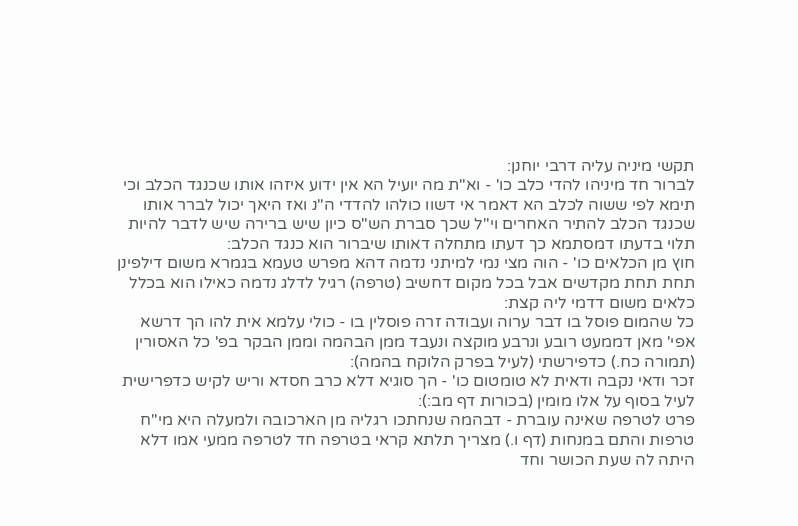תקשי מיניה עליה דרבי יוחנן:
לברור חד מיניהו להדי כלב כו' - וא"ת מה יועיל הא אין ידוע איזהו אותו שכנגד הכלב וכי תימא לפי ששוה לכלב הא דאמר אי דשוו כולהו להדדי ה"נ ואז היאך יכול לברר אותו שכנגד הכלב להתיר האחרים וי"ל שכך סברת הש"ס כיון שיש ברירה שיש לדבר להיות תלוי בדעתו דמסתמא כך דעתו מתחלה דאותו שיברור הוא כנגד הכלב:
חוץ מן הכלאים כו' - הוה מצי נמי למיתני נדמה דהא מפרש טעמא בגמרא משום דילפינן תחת תחת מקדשים אבל בכל מקום דחשיב (טרפה) רגיל לדלג נדמה כאילו הוא בכלל כלאים משום דדמי ליה קצת:
כל שהמום פוסל בו דבר ערוה ועבודה זרה פוסלין בו - כולי עלמא אית להו הך דרשא אפי' מאן דממעט רובע ונרבע מוקצה ונעבד ממן הבהמה וממן הבקר בפ' כל האסורין (תמורה כח.) כדפירשתי (לעיל בפרק הלוקח בהמה):
זכר ודאי נקבה ודאית לא טומטום כו' - הך סוגיא דלא כרב חסדא וריש לקיש כדפרישית לעיל בסוף על אלו מומין (בכורות דף מב:):
פרט לטרפה שאינה עוברת - דבהמה שנחתכו רגליה מן הארכובה ולמעלה היא מי"ח טרפות והתם במנחות (דף ו.) מצריך תלתא קראי בטרפה חד לטרפה ממעי אמו דלא היתה לה שעת הכושר וחד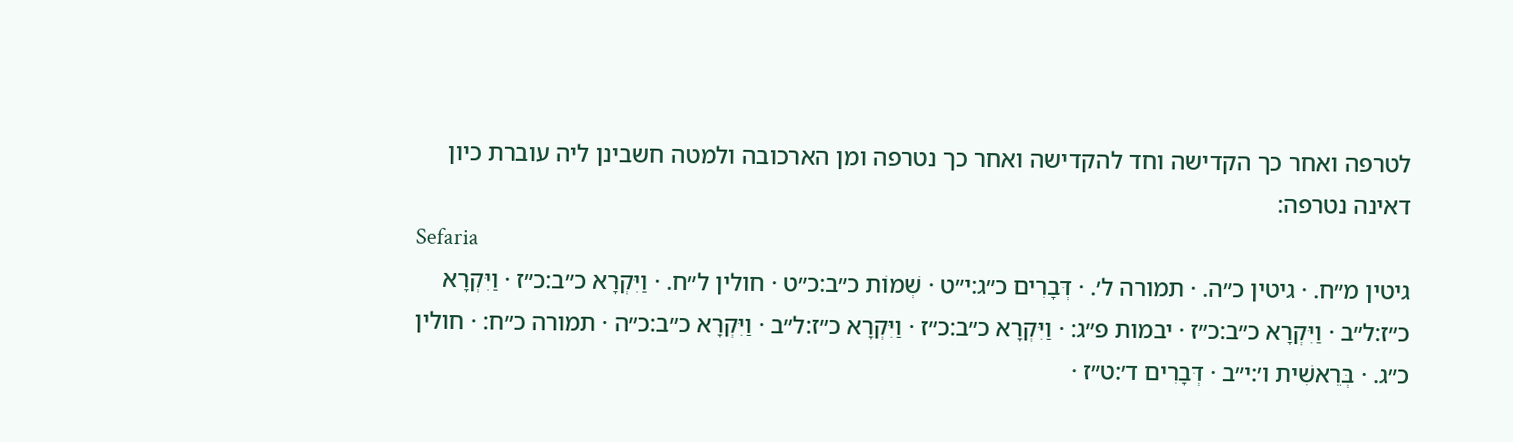לטרפה ואחר כך הקדישה וחד להקדישה ואחר כך נטרפה ומן הארכובה ולמטה חשבינן ליה עוברת כיון דאינה נטרפה:
Sefaria
גיטין מ״ח. · גיטין כ״ה. · תמורה ל׳. · דְּבָרִים כ״ג:י״ט · שְׁמוֹת כ״ב:כ״ט · חולין ל״ח. · וַיִּקְרָא כ״ב:כ״ז · וַיִּקְרָא כ״ז:ל״ב · וַיִּקְרָא כ״ב:כ״ז · יבמות פ״ג: · וַיִּקְרָא כ״ב:כ״ז · וַיִּקְרָא כ״ז:ל״ב · וַיִּקְרָא כ״ב:כ״ה · תמורה כ״ח: · חולין כ״ג. · בְּרֵאשִׁית ו׳:י״ב · דְּבָרִים ד׳:ט״ז ·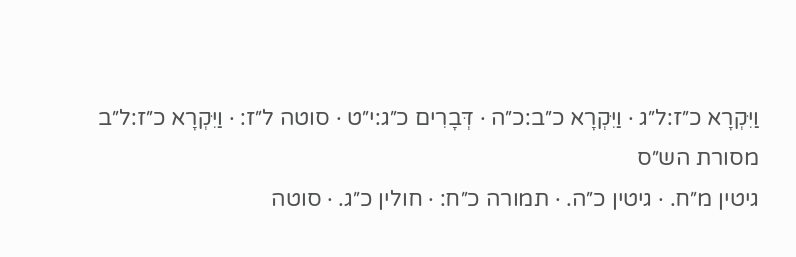וַיִּקְרָא כ״ז:ל״ג · וַיִּקְרָא כ״ב:כ״ה · דְּבָרִים כ״ג:י״ט · סוטה ל״ז: · וַיִּקְרָא כ״ז:ל״ב
מסורת הש״ס
גיטין מ״ח. · גיטין כ״ה. · תמורה כ״ח: · חולין כ״ג. · סוטה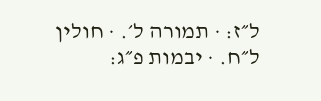ל״ז: · תמורה ל׳. · חולין ל״ח. · יבמות פ״ג: